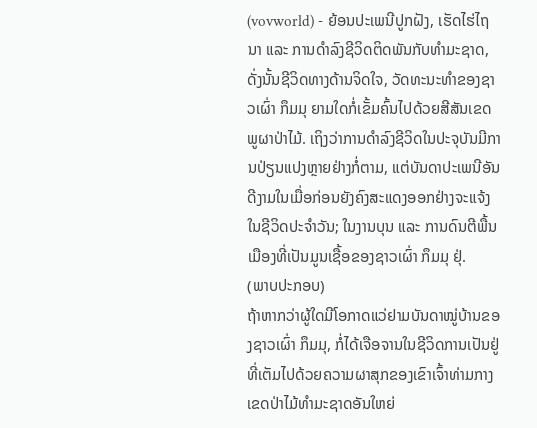(vovworld) - ຍ້ອນປະເພນີປູກຝັງ, ເຮັດໄຮ່ໄຖນາ ແລະ ການດຳລົງຊີວິດຕິດພັນກັບທຳມະຊາດ, ດັ່ງນັ້ນຊີວິດທາງດ້ານຈິດໃຈ, ວັດທະນະທຳຂອງຊາວເຜົ່າ ກຶມມຸ ຍາມໃດກໍ່ເຂັ້ມຄົ້ນໄປດ້ວຍສີສັນເຂດພູຜາປ່າໄມ້. ເຖິງວ່າການດຳລົງຊີວິດໃນປະຈຸບັນມີການປ່ຽນແປງຫຼາຍຢ່າງກໍ່ຕາມ, ແຕ່ບັນດາປະເພນີອັນດີງາມໃນເມື່ອກ່ອນຍັງຄົງສະແດງອອກຢ່າງຈະແຈ້ງໃນຊີວິດປະຈຳວັນ; ໃນງານບຸນ ແລະ ການດົນຕີພື້ນເມືອງທີ່ເປັນມູນເຊື້ອຂອງຊາວເຜົ່າ ກຶມມຸ ຢຸ່.
(ພາບປະກອບ)
ຖ້າຫາກວ່າຜູ້ໃດມີໂອກາດແວ່ຢາມບັນດາໝູ່ບ້ານຂອງຊາວເຜົ່າ ກຶມມຸ, ກໍ່ໄດ້ເຈືອຈານໃນຊີວິດການເປັນຢູ່ທີ່ເຕັມໄປດ້ວຍຄວາມຜາສຸກຂອງເຂົາເຈົ້າທ່າມກາງເຂດປ່າໄມ້ທຳມະຊາດອັນໃຫຍ່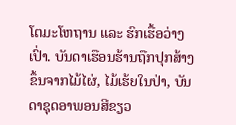ໂຕມະໂຫຖານ ແລະ ຮົກເຮື້ອວ່າງເປົ່າ. ບັນດາເຮືອນຮ້ານຖືກປຸກສ້າງຂຶ້ນຈາກໄມ້ໄຜ່, ໄມ້ເຮ້ຍໃນປ່າ, ບັນດາຊຸດອາພອນສີຂຽວ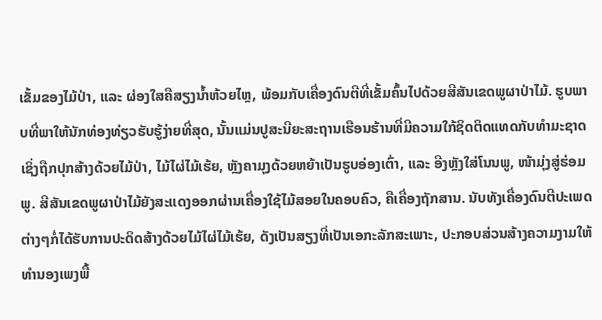ເຂັ້ມຂອງໄມ້ປ່າ, ແລະ ຜ່ອງໃສຄືສຽງນ້ຳຫ້ວຍໄຫຼ, ພ້ອມກັບເຄື່ອງດົນຕີທີ່ເຂັ້ມຄົ້ນໄປດ້ວຍສີສັນເຂດພູຜາປ່າໄມ້. ຮູບພາບທີ່ພາໃຫ້ນັກທ່ອງທ່ຽວຮັບຮູ້ງ່າຍທີ່ສຸດ, ນັ້ນແມ່ນປູສະນີຍະສະຖານເຮືອນຮ້ານທີ່ມີຄວາມໃກ້ຊິດຕິດແທດກັບທຳມະຊາດເຊິ່ງຖືກປຸກສ້າງດ້ວຍໄມ້ປ່າ, ໄມ້ໄຜ່ໄມ້ເຮ້ຍ, ຫຼັງຄາມຸງດ້ວຍຫຍ້າເປັນຮູບອ່ອງເຕົ່າ, ແລະ ອີງຫຼັງໃສ່ໂນນພູ, ໜ້າມຸ່ງສູ່ຮ່ອມພູ. ສີສັນເຂດພູຜາປ່າໄມ້ຍັງສະແດງອອກຜ່ານເຄື່ອງໃຊ້ໄມ້ສອຍໃນຄອບຄົວ, ຄືເຄື່ອງຖັກສານ. ນັບທັງເຄື່ອງດົນຕີປະເພດຕ່າງໆກໍ່ໄດ້ຮັບການປະດິດສ້າງດ້ວຍໄມ້ໄຜ່ໄມ້ເຮ້ຍ, ດັງເປັນສຽງທີ່ເປັນເອກະລັກສະເພາະ, ປະກອບສ່ວນສ້າງຄວາມງາມໃຫ້ທຳນອງເພງພື້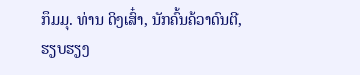ກຶມມຸ. ທ່ານ ດິງເສົ໋າ, ນັກຄົ້ນຄ້ວາດົນຕີ, ຮຽບຮຽງ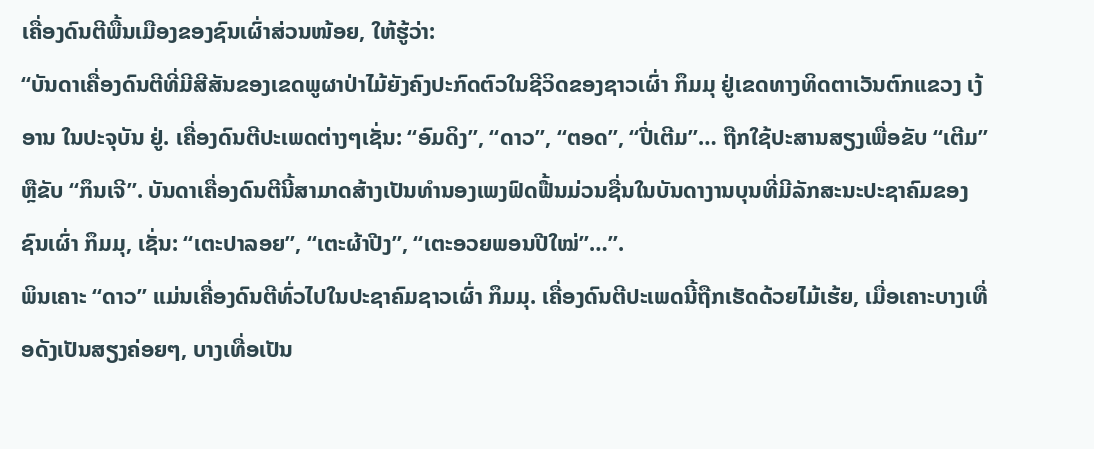ເຄື່ອງດົນຕີພື້ນເມືອງຂອງຊົນເຜົ່າສ່ວນໜ້ອຍ, ໃຫ້ຮູ້ວ່າ:
“ບັນດາເຄື່ອງດົນຕີທີ່ມີສີສັນຂອງເຂດພູຜາປ່າໄມ້ຍັງຄົງປະກົດຕົວໃນຊີວິດຂອງຊາວເຜົ່າ ກຶມມຸ ຢູ່ເຂດທາງທິດຕາເວັນຕົກແຂວງ ເງ້ອານ ໃນປະຈຸບັນ ຢູ່. ເຄື່ອງດົນຕີປະເພດຕ່າງໆເຊັ່ນ: “ອົມດິງ”, “ດາວ”, “ຕອດ”, “ປີ່ເຕີມ”… ຖືກໃຊ້ປະສານສຽງເພື່ອຂັບ “ເຕີມ” ຫຼືຂັບ “ກຶນເຈີ”. ບັນດາເຄື່ອງດົນຕີນີ້ສາມາດສ້າງເປັນທຳນອງເພງຟົດຟື້ນມ່ວນຊື່ນໃນບັນດາງານບຸນທີ່ມີລັກສະນະປະຊາຄົມຂອງຊົນເຜົ່າ ກຶມມຸ, ເຊັ່ນ: “ເຕະປາລອຍ”, “ເຕະຜ້າປີງ”, “ເຕະອວຍພອນປີໃໝ່”…”.
ພິນເຄາະ “ດາວ” ແມ່ນເຄື່ອງດົນຕີທົ່ວໄປໃນປະຊາຄົມຊາວເຜົ່າ ກຶມມຸ. ເຄື່ອງດົນຕີປະເພດນີ້ຖືກເຮັດດ້ວຍໄມ້ເຮ້ຍ, ເມື່ອເຄາະບາງເທື່ອດັງເປັນສຽງຄ່ອຍໆ, ບາງເທື່ອເປັນ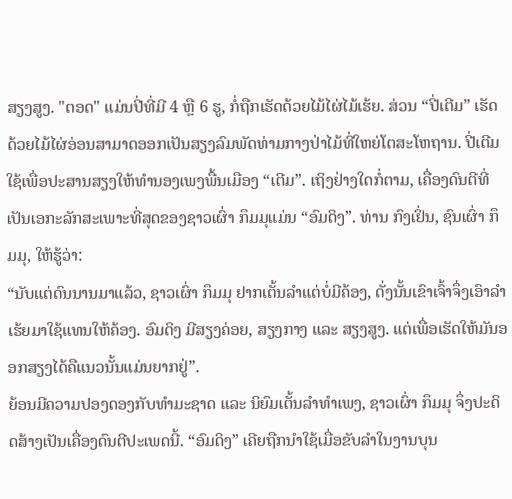ສຽງສູງ. "ຕອດ" ແມ່ນປີ່ທີ່ມີ 4 ຫຼື 6 ຮູ, ກໍ່ຖືກເຮັດດ້ວຍໄມ້ໄຜ່ໄມ້ເຮ້ຍ. ສ່ວນ “ປີ່ເຕີມ” ເຮັດດ້ວຍໄມ້ໄຜ່ອ່ອນສາມາດອອກເປັນສຽງລົມພັດທ່າມກາງປ່າໄມ້ທີ່ໃຫຍ່ໂຕສະໂຫຖານ. ປີ່ເຕີມໃຊ້ເພື່ອປະສານສຽງໃຫ້ທຳນອງເພງພື້ນເມືອງ “ເຕີມ”. ເຖິງຢ່າງໃດກໍ່ຕາມ, ເຄື່ອງດົນຕີທີ່ເປັນເອກະລັກສະເພາະທີ່ສຸດຂອງຊາວເຜົ່າ ກຶມມຸແມ່ນ “ອົມດິງ”. ທ່ານ ກົງເຢິ່ນ, ຊົນເຜົ່າ ກຶມມຸ, ໃຫ້ຮູ້ວ່າ:
“ນັບແຕ່ດົນນານມາແລ້ວ, ຊາວເຜົ່າ ກຶມມຸ ຢາກເຕັ້ນລຳແຕ່ບໍ່ມີຄ້ອງ, ດັ່ງນັ້ນເຂົາເຈົ້າຈຶ່ງເອົາລຳເຮ້ຍມາໃຊ້ແທນໃຫ້ຄ້ອງ. ອົມດິງ ມີສຽງຄ່ອຍ, ສຽງກາງ ແລະ ສຽງສູງ. ແຕ່ເພື່ອເຮັດໃຫ້ມັນອອກສຽງໄດ້ຄືແນວນັ້ນແມ່ນຍາກຢູ່”.
ຍ້ອນມີຄວາມປອງດອງກັບທຳມະຊາດ ແລະ ນິຍົມເຕັ້ນລຳທຳເພງ, ຊາວເຜົ່າ ກຶມມຸ ຈຶ່ງປະດິດສ້າງເປັນເຄື່ອງດົນຕີປະເພດນີ້. “ອົມດິງ” ເຄີຍຖືກນຳໃຊ້ເມື່ອຂັບລຳໃນງານບຸນ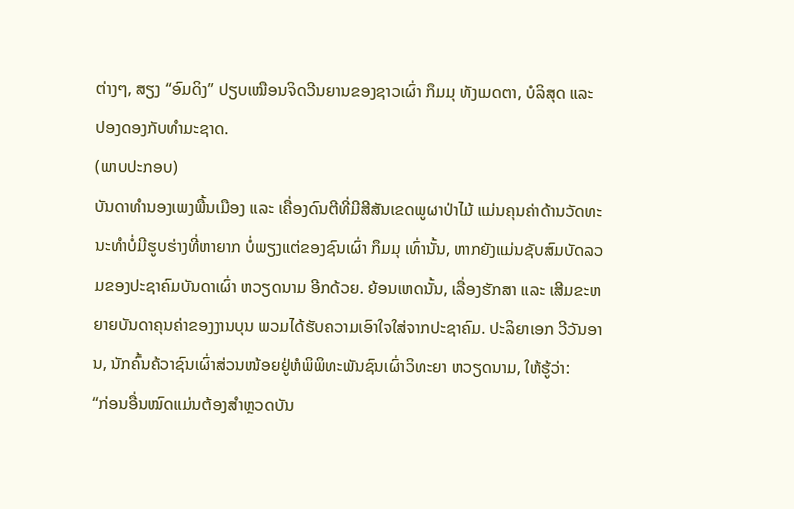ຕ່າງໆ, ສຽງ “ອົມດິງ” ປຽບເໝືອນຈິດວີນຍານຂອງຊາວເຜົ່າ ກຶມມຸ ທັງເມດຕາ, ບໍລິສຸດ ແລະ ປອງດອງກັບທຳມະຊາດ.
(ພາບປະກອບ)
ບັນດາທຳນອງເພງພື້ນເມືອງ ແລະ ເຄື່ອງດົນຕີທີ່ມີສີສັນເຂດພູຜາປ່າໄມ້ ແມ່ນຄຸນຄ່າດ້ານວັດທະນະທຳບໍ່ມີຮູບຮ່າງທີ່ຫາຍາກ ບໍ່ພຽງແຕ່ຂອງຊົນເຜົ່າ ກຶມມຸ ເທົ່ານັ້ນ, ຫາກຍັງແມ່ນຊັບສົມບັດລວມຂອງປະຊາຄົມບັນດາເຜົ່າ ຫວຽດນາມ ອີກດ້ວຍ. ຍ້ອນເຫດນັ້ນ, ເລື່ອງຮັກສາ ແລະ ເສີມຂະຫຍາຍບັນດາຄຸນຄ່າຂອງງານບຸນ ພວມໄດ້ຮັບຄວາມເອົາໃຈໃສ່ຈາກປະຊາຄົມ. ປະລິຍາເອກ ວີວັນອານ, ນັກຄົ້ນຄ້ວາຊົນເຜົ່າສ່ວນໜ້ອຍຢູ່ຫໍພິພິທະພັນຊົນເຜົ່າວິທະຍາ ຫວຽດນາມ, ໃຫ້ຮູ້ວ່າ:
“ກ່ອນອື່ນໝົດແມ່ນຕ້ອງສຳຫຼວດບັນ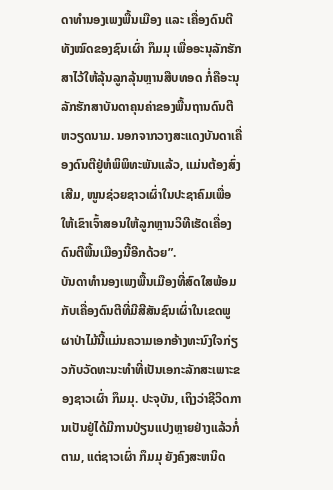ດາທຳນອງເພງພື້ນເມືອງ ແລະ ເຄື່ອງດົນຕີທັງໝົດຂອງຊົນເຜົ່າ ກຶມມຸ ເພື່ອອະນຸລັກຮັກສາໄວ້ໃຫ້ລຸ້ນລູກລຸ້ນຫຼານສືບທອດ ກໍ່ຄືອະນຸລັກຮັກສາບັນດາຄຸນຄ່າຂອງພື້ນຖານດົນຕີ ຫວຽດນາມ. ນອກຈາກວາງສະແດງບັນດາເຄື່ອງດົນຕີຢູ່ຫໍພິພິທະພັນແລ້ວ, ແມ່ນຕ້ອງສົ່ງເສີມ, ໜູນຊ່ວຍຊາວເຜົ່າໃນປະຊາຄົມເພື່ອໃຫ້ເຂົາເຈົ້າສອນໃຫ້ລູກຫຼານວິທີເຮັດເຄື່ອງດົນຕີພື້ນເມືອງນີ້ອີກດ້ວຍ”.
ບັນດາທຳນອງເພງພື້ນເມືອງທີ່ສົດໃສພ້ອມກັບເຄື່ອງດົນຕີທີ່ມີສີສັນຊົນເຜົ່າໃນເຂດພູຜາປ່າໄມ້ນີ້ແມ່ນຄວາມເອກອ້າງທະນົງໃຈກ່ຽວກັບວັດທະນະທຳທີ່ເປັນເອກະລັກສະເພາະຂອງຊາວເຜົ່າ ກຶມມຸ. ປະຈຸບັນ, ເຖິງວ່າຊີວິດການເປັນຢູ່ໄດ້ມີການປ່ຽນແປງຫຼາຍຢ່າງແລ້ວກໍ່ຕາມ, ແຕ່ຊາວເຜົ່າ ກຶມມຸ ຍັງຄົງສະຫນິດ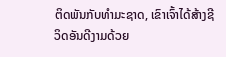ຕິດພັນກັບທຳມະຊາດ, ເຂົາເຈົ້າໄດ້ສ້າງຊີວິດອັນດີງາມດ້ວຍ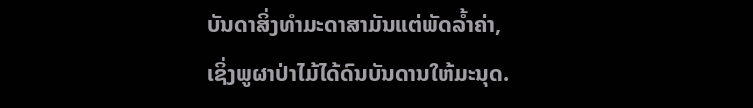ບັນດາສິ່ງທຳມະດາສາມັນແຕ່ພັດລ້ຳຄ່າ, ເຊິ່ງພູຜາປ່າໄມ້ໄດ້ດົນບັນດານໃຫ້ມະນຸດ.